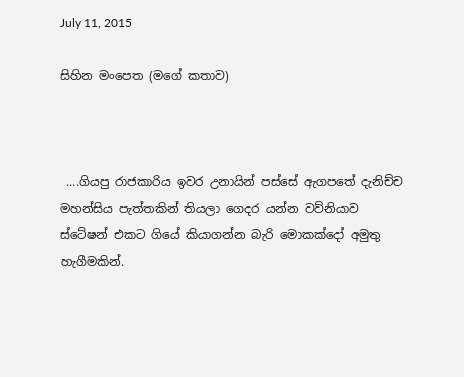July 11, 2015

සිහින මංපෙත (මගේ කතාව)



 ....ගියපු රාජකාරිය ඉවර උනායින් පස්සේ ඇගපතේ දැනිච්ච මහන්සිය පැත්තකින් තියලා ගෙදර යන්න වව්නියාව ස්ටේෂන් එකට ගියේ කියාගන්න බැරි මොකක්දෝ අමුතු හැගීමකින්.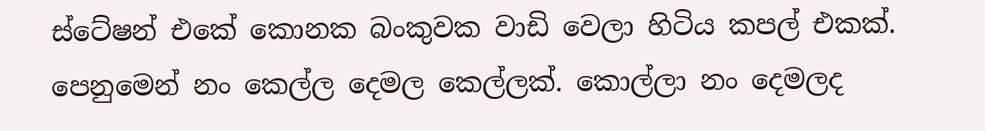ස්ටේෂන් එකේ කොනක බංකුවක වාඩි වෙලා හිටිය කපල් එකක්. පෙනුමෙන් නං කෙල්ල දෙමල කෙල්ලක්. කොල්ලා නං දෙමලද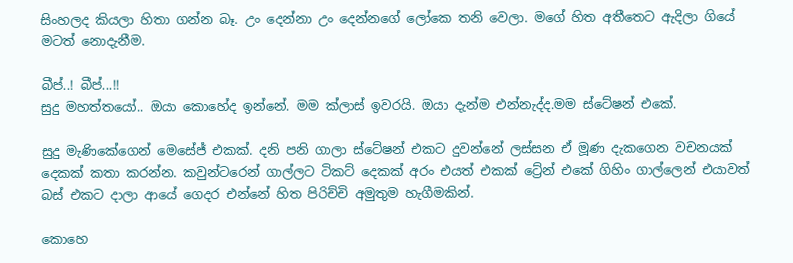සිංහලද කියලා හිතා ගන්න බෑ. උං දෙන්නා උං දෙන්නගේ ලෝකෙ තනි වෙලා. මගේ හිත අතීතෙට ඇදිලා ගියේ මටත් නොදැනීම.

බීප්..! බීප්...!!
සුදු මහත්තයෝ.. ඔයා කොහේද ඉන්නේ. මම ක්ලාස් ඉවරයි. ඔයා දැන්ම එන්නැද්ද.මම ස්ටේෂන් එකේ.

සුදු මැණිකේගෙන් මෙසේජ් එකක්. දනි පනි ගාලා ස්ටේෂන් එකට දුවන්නේ ලස්සන ඒ මූණ දැකගෙන වචනයක් දෙකක් කතා කරන්න. කවුන්ටරෙන් ගාල්ලට ටිකට් දෙකක් අරං එයත් එකක් ට්‍රේන් එකේ ගිහිං ගාල්ලෙන් එයාවත් බස් එකට දාලා ආයේ ගෙදර එන්නේ හිත පිරිච්චි අමුතුම හැගීමකින්.

කොහෙ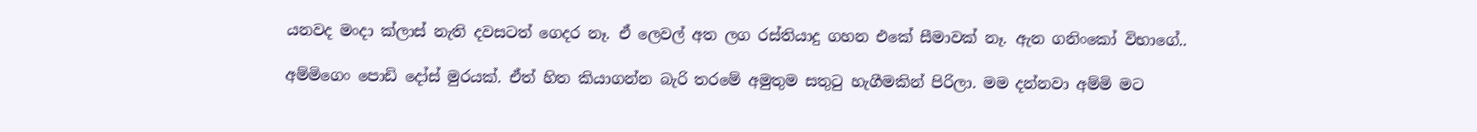යනවද මංදා ක්ලාස් නැති දවසටත් ගෙදර නෑ. ඒ ලෙවල් අත ලග රස්තියාදු ගහන එකේ සීමාවක් නෑ. ඇන ගනිංකෝ විභාගේ..

අම්මිගෙං පොඩි දෝස් මුරයක්. ඒත් හිත කියාගන්න බැරි තරමේ අමුතුම සතුටු හැගීමකින් පිරිලා. මම දන්නවා අම්මි මට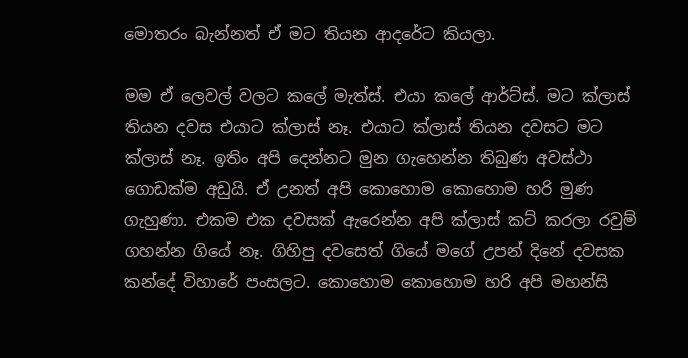මොතරං බැන්නත් ඒ මට තියන ආදරේට කියලා.

මම ඒ ලෙවල් වලට කලේ මැත්ස්. එයා කලේ ආර්ට්ස්. මට ක්ලාස් තියන දවස එයාට ක්ලාස් නෑ. එයාට ක්ලාස් තියන දවසට මට ක්ලාස් නෑ. ඉතිං අපි දෙන්නට මුන ගැහෙන්න තිබුණ අවස්ථා ගොඩක්ම අඩුයි. ඒ උනත් අපි කොහොම කොහොම හරි මුණ ගැහුණා. එකම එක දවසක් ඇරෙන්න අපි ක්ලාස් කට් කරලා රවුම් ගහන්න ගියේ නෑ. ගිහිපු දවසෙත් ගියේ මගේ උපන් දිනේ දවසක කන්දේ විහාරේ පංසලට. කොහොම කොහොම හරි අපි මහන්සි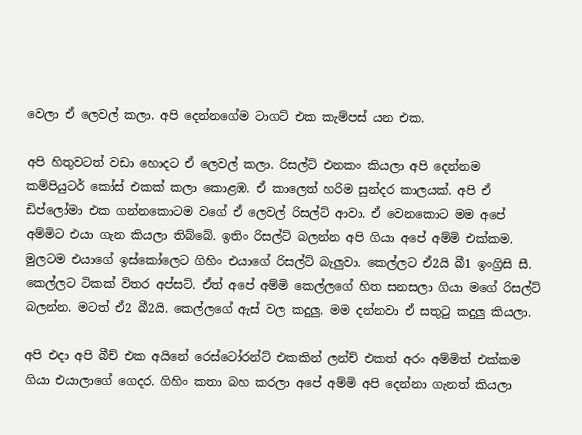වෙලා ඒ ලෙවල් කලා. අපි දෙන්නගේම ටාගට් එක කැම්පස් යන එක.

අපි හිතුවටත් වඩා හොදට ඒ ලෙවල් කලා. රිසල්ට් එනකං කියලා අපි දෙන්නම කම්පියුටර් කෝස් එකක් කලා කොළඹ. ඒ කාලෙත් හරිම සුන්දර කාලයක්. අපි ඒ ඩිප්ලෝමා එක ගන්නකොටම වගේ ඒ ලෙවල් රිසල්ට් ආවා. ඒ වෙනකොට මම අපේ අම්මිට එයා ගැන කියලා තිබ්බේ. ඉතිං රිසල්ට් බලන්න අපි ගියා අපේ අම්මි එක්කම. මුලටම එයාගේ ඉස්කෝලෙට ගිහිං එයාගේ රිසල්ට් බැලුවා. කෙල්ලට ඒ2යි බී1 ඉංග්‍රිසි සී. කෙල්ලට ටිකක් විතර අප්සට්. ඒත් අපේ අම්මි කෙල්ලගේ හිත සනසලා ගියා මගේ රිසල්ට් බලන්න. මටත් ඒ2 බී2යි. කෙල්ලගේ ඇස් වල කදුලු. මම දන්නවා ඒ සතුටු කදුලු කියලා.

අපි එදා අපි බීච් එක අයිනේ රෙස්ටෝරන්ට් එකකින් ලන්ච් එකත් අරං අම්මිත් එක්කම ගියා එයාලාගේ ගෙදර. ගිහිං කතා බහ කරලා අපේ අම්මි අපි දෙන්නා ගැනත් කියලා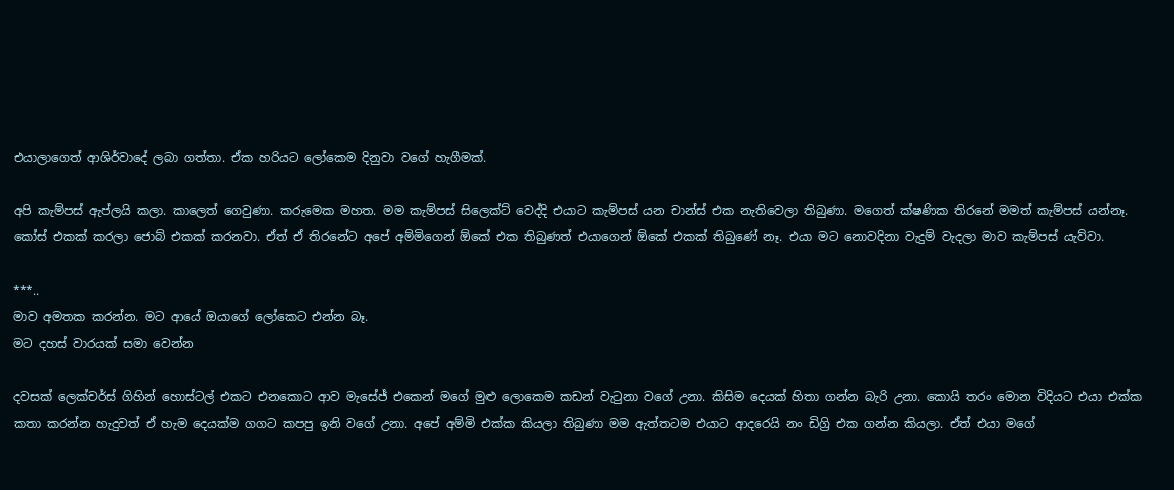එයාලාගෙත් ආශිර්වාදේ ලබා ගත්තා. ඒක හරියට ලෝකෙම දිනුවා වගේ හැගීමක්.

අපි කැම්පස් ඇප්ලයි කලා. කාලෙත් ගෙවුණා. කරුමෙක මහත. මම කැම්පස් සිලෙක්ට් වෙද්දි එයාට කැම්පස් යන චාන්ස් එක නැතිවෙලා තිබුණා. මගෙත් ක්ෂණික තිරනේ මමත් කැම්පස් යන්නෑ. කෝස් එකක් කරලා ජොබ් එකක් කරනවා. ඒත් ඒ තිරනේට අපේ අම්මිගෙන් ඕකේ එක තිබුණත් එයාගෙන් ඕකේ එකක් තිබුණේ නෑ. එයා මට නොවදිනා වැදුම් වැදලා මාව කැම්පස් යැව්වා.

***..
මාව අමතක කරන්න. මට ආයේ ඔයාගේ ලෝකෙට එන්න බෑ.
මට දහස් වාරයක් සමා වෙන්න

දවසක් ලෙක්චර්ස් ගිහින් හොස්ටල් එකට එනකොට ආව මැසේජ් එකෙන් මගේ මුළු ලොකෙම කඩන් වැටුනා වගේ උනා. කිසිම දෙයක් හිතා ගන්න බැරි උනා. කොයි තරං මොන විදියට එයා එක්ක කතා කරන්න හැදුවත් ඒ හැම දෙයක්ම ගගට කපපු ඉනි වගේ උනා. අපේ අම්මි එක්ක කියලා තිබුණා මම ඇත්තටම එයාට ආදරෙයි නං ඩිග්‍රි එක ගන්න කියලා. ඒත් එයා මගේ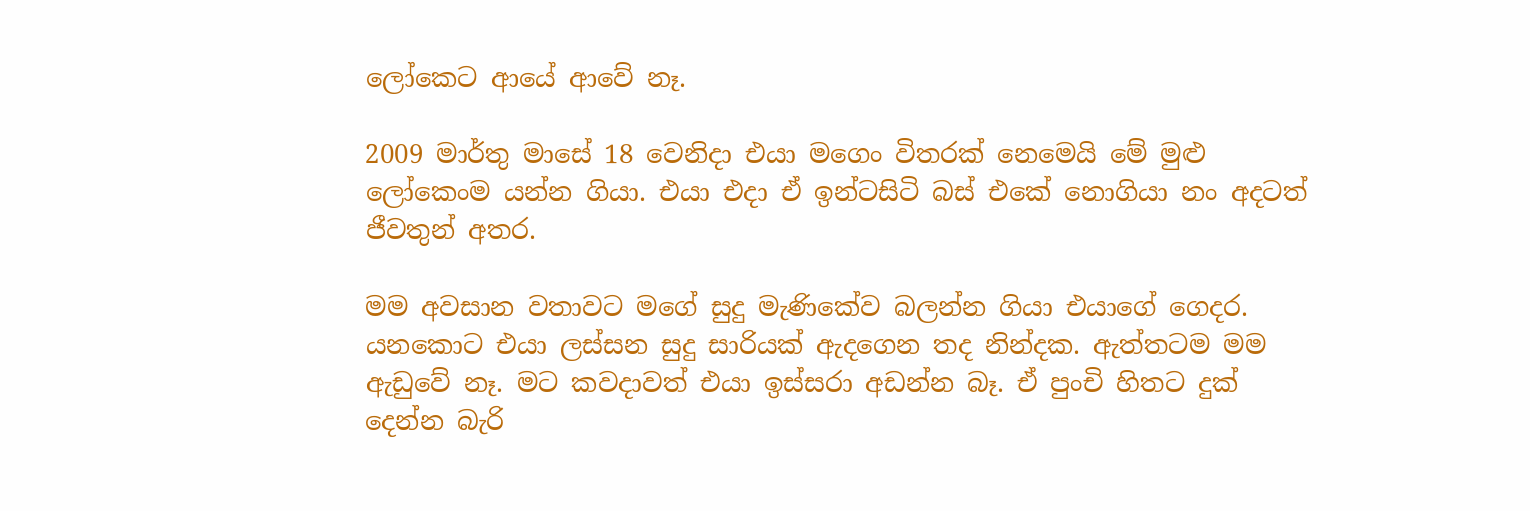ලෝකෙට ආයේ ආවේ නෑ.

2009 මාර්තු මාසේ 18 වෙනිදා එයා මගෙං විතරක් නෙමෙයි මේ මුළු ලෝකෙංම යන්න ගියා. එයා එදා ඒ ඉන්ටසිටි බස් එකේ නොගියා නං අදටත් ජීවතුන් අතර.

මම අවසාන වතාවට මගේ සුදු මැණිකේව බලන්න ගියා එයාගේ ගෙදර. යනකොට එයා ලස්සන සුදු සාරියක් ඇදගෙන තද නින්දක. ඇත්තටම මම ඇඩුවේ නෑ. මට කවදාවත් එයා ඉස්සරා අඩන්න බෑ. ඒ පුංචි හිතට දුක් දෙන්න බැරි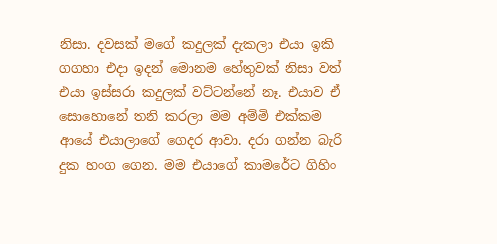නිසා. දවසක් මගේ කදුලක් දැකලා එයා ඉකි ගගහා එදා ඉදන් මොනම හේතුවක් නිසා වත් එයා ඉස්සරා කදුලක් වට්ටන්නේ නෑ. එයාව ඒ සොහොනේ තනි කරලා මම අම්මි එක්කම ආයේ එයාලාගේ ගෙදර ආවා. දරා ගන්න බැරි දුක හංග ගෙන. මම එයාගේ කාමරේට ගිහිං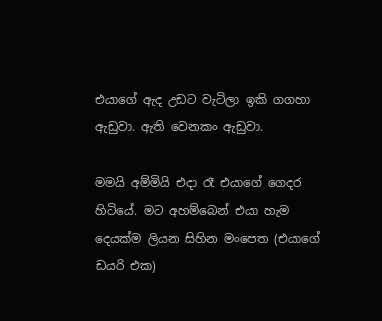එයාගේ ඇද උඩට වැටිලා ඉකි ගගහා ඇඩුවා. ඇති වෙනකං ඇඩුවා.

මමයි අම්මියි එදා රෑ එයාගේ ගෙදර හිටියේ. මට අහම්බෙන් එයා හැම දෙයක්ම ලියන සිහින මංපෙත (එයාගේ ඩයරි එක)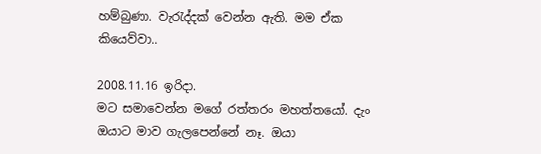හම්බුණා. වැරැද්දක් වෙන්න ඇති. මම ඒක කියෙව්වා..

2008.11.16 ඉරිදා.
මට සමාවෙන්න මගේ රත්තරං මහත්තයෝ. දැං ඔයාට මාව ගැලපෙන්නේ නෑ. ඔයා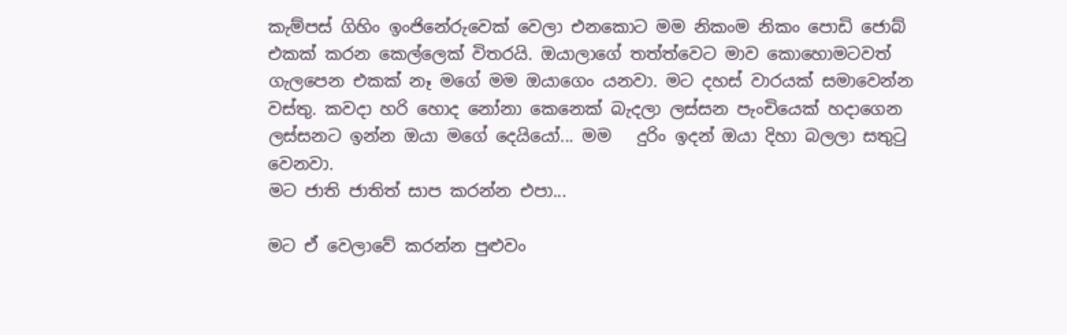කැම්පස් ගිහිං ඉංජිනේරුවෙක් වෙලා එනකොට මම නිකංම නිකං පොඩි ජොබ් එකක් කරන කෙල්ලෙක් විතරයි. ඔයාලාගේ තත්ත්වෙට මාව කොහොමටවත් ගැලපෙන එකක් නෑ මගේ මම ඔයාගෙං යනවා. මට දහස් වාරයක් සමාවෙන්න වස්තු. කවදා හරි හොද නෝනා කෙනෙක් බැදලා ලස්සන පැංචියෙක් හදාගෙන ලස්සනට ඉන්න ඔයා මගේ දෙයියෝ... මම   දුරිං ඉදන් ඔයා දිහා බලලා සතුටු වෙනවා.
මට ජාති ජාතිත් සාප කරන්න එපා...

මට ඒ වෙලාවේ කරන්න පුළුවං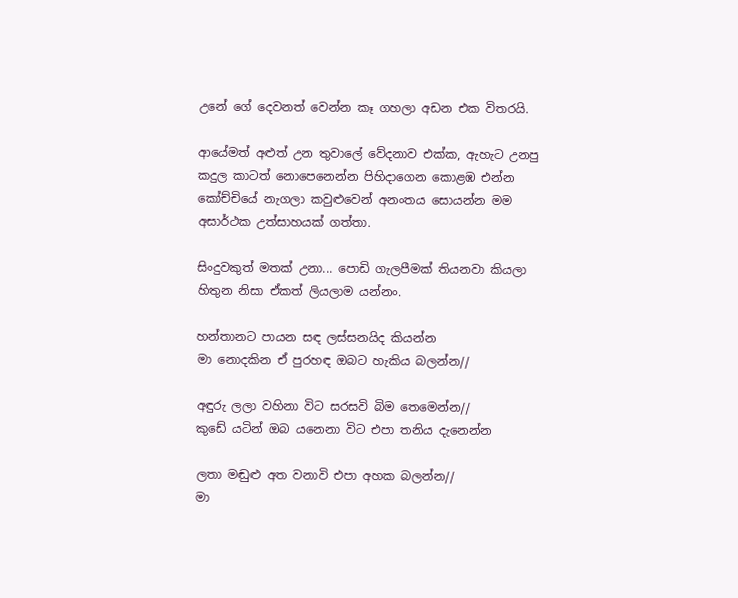උනේ ගේ දෙවනත් වෙන්න කෑ ගහලා අඩන එක විතරයි.

ආයේමත් අළුත් උන තුවාලේ වේදනාව එක්ක, ඇහැට උනපු කදුල කාටත් නොපෙනෙන්න පිහිදාගෙන කොළඹ එන්න කෝච්චියේ නැගලා කවුළුවෙන් අනංතය සොයන්න මම අසාර්ථක උත්සාහයක් ගත්තා.

සිංදුවකුත් මතක් උනා... පොඩි ගැලපීමක් තියනවා කියලා හිතුන නිසා ඒකත් ලියලාම යන්නං.

හන්තානට පායන සඳ ලස්සනයිද කියන්න
මා නොදකින ඒ පුරහඳ ඔබට හැකිය බලන්න//

අඳුරු ලලා වහිනා විට සරසවි බිම තෙමෙන්න//
කුඩේ යටින් ඔබ යනෙනා විට එපා තනිය දැනෙන්න

ලතා මඬුළු අත වනාවි එපා අහක බලන්න//
මා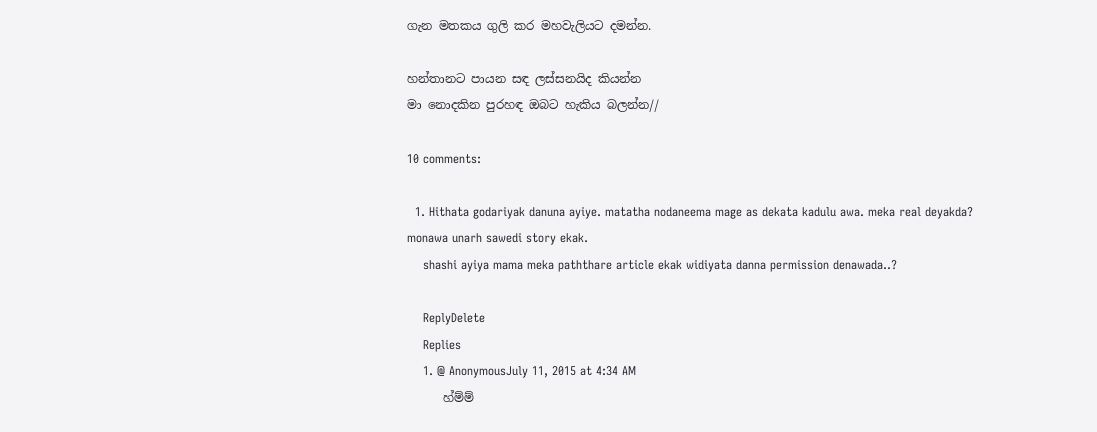ගැන මතකය ගුලි කර මහවැලියට දමන්න.

හන්තානට පායන සඳ ලස්සනයිද කියන්න
මා නොදකින පුරහඳ ඔබට හැකිය බලන්න//

10 comments:

  1. Hithata godariyak danuna ayiye. matatha nodaneema mage as dekata kadulu awa. meka real deyakda? monawa unarh sawedi story ekak.
    shashi ayiya mama meka paththare article ekak widiyata danna permission denawada..?

    ReplyDelete
    Replies
    1. @ AnonymousJuly 11, 2015 at 4:34 AM
      හ්ම්ම්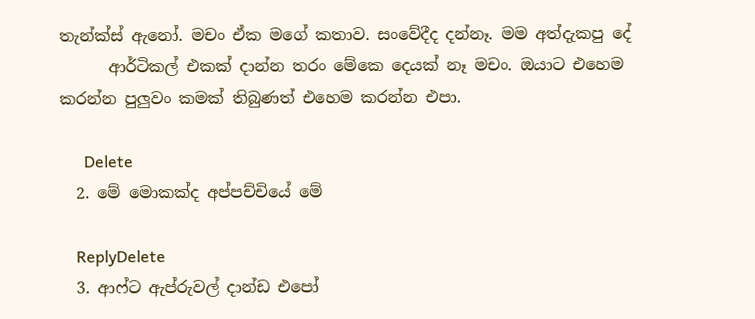තැන්ක්ස් ඇනෝ. මචං ඒක මගේ කතාව. සංවේදීද දන්නෑ. මම අත්දැකපු දේ
      ආර්ටිකල් එකක් දාන්න තරං මේකෙ දෙයක් නෑ මචං. ඔයාට එහෙම කරන්න පුලුවං කමක් තිබුණත් එහෙම කරන්න එපා.

      Delete
  2. මේ මොකක්ද අප්පච්චියේ මේ

    ReplyDelete
  3. ආෆ්ට ඇප්රුවල් දාන්ඩ එපෝ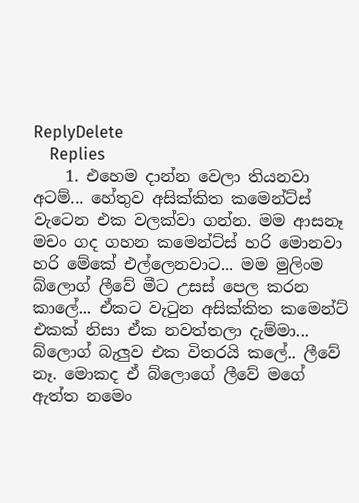ReplyDelete
    Replies
    1. එහෙම දාන්න වෙලා තියනවා අටම්... හේතුව අසික්කිත කමෙන්ට්ස් වැටෙන එක වලක්වා ගන්න. මම ආසනෑ මචං ගද ගහන කමෙන්ට්ස් හරි මොනවා හරි මේකේ එල්ලෙනවාට... මම මුලිංම බ්ලොග් ලීවේ මීට උසස් පෙල කරන කාලේ... ඒකට වැටුන අසික්කිත කමෙන්ට් එකක් නිසා ඒක නවත්තලා දැම්මා... බ්ලොග් බැලුව එක විතරයි කලේ.. ලීවේ නෑ. මොකද ඒ බ්ලොගේ ලීවේ මගේ ඇත්ත නමෙං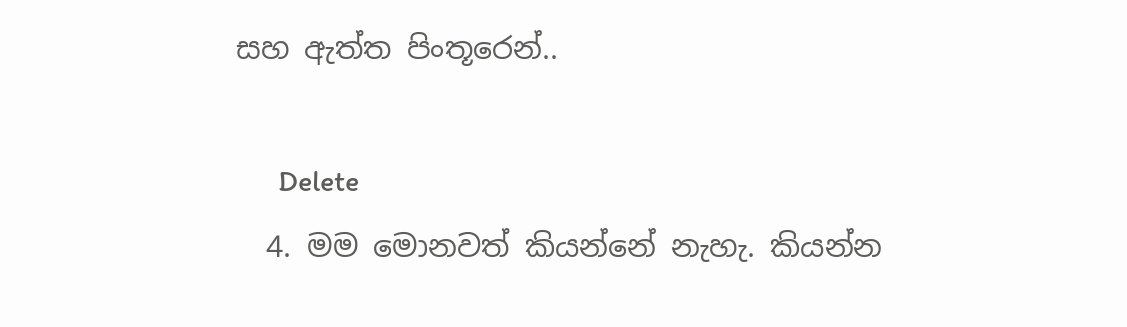සහ ඇත්ත පිංතූරෙන්..

      Delete
  4. මම මොනවත් කියන්නේ නැහැ. කියන්න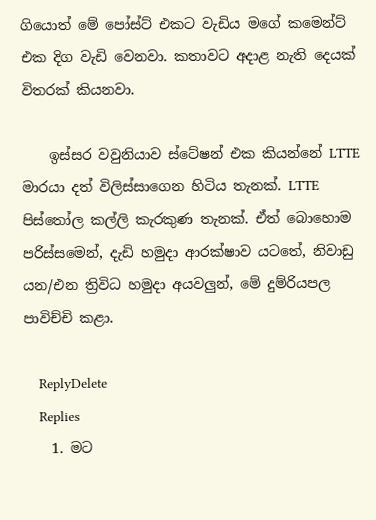ගියොත් මේ පෝස්ට් එකට වැඩිය මගේ කමෙන්ට් එක දිග වැඩි වෙනවා. කතාවට අදාළ නැති දෙයක් විතරක් කියනවා.

    ඉස්සර වවුනියාව ස්ටේෂන් එක කියන්නේ LTTE මාරයා දත් විලිස්සාගෙන හිටිය තැනක්. LTTE පිස්තෝල කල්ලි කැරකුණ තැනක්. ඒත් බොහොම පරිස්සමෙන්, දැඩි හමුදා ආරක්ෂාව යටතේ, නිවාඩු යන/එන ත්‍රිවිධ හමුදා අයවලුන්, මේ දුම්රියපල පාවිච්චි කළා.

    ReplyDelete
    Replies
    1. මට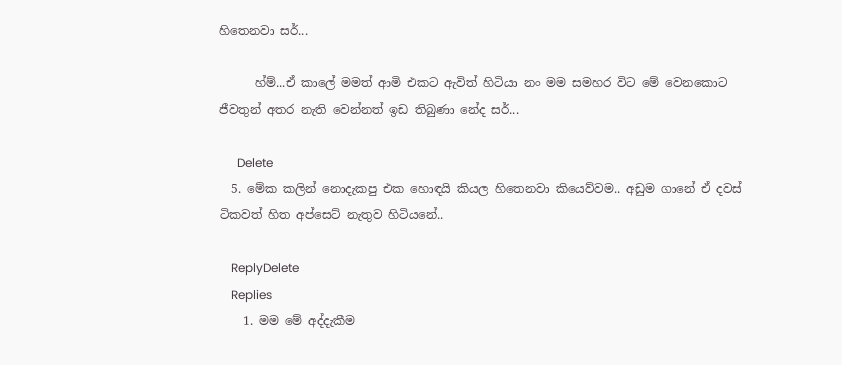හිතෙනවා සර්...

      හ්ම්...ඒ කාලේ මමත් ආමි එකට ඇවිත් හිටියා නං මම සමහර විට මේ වෙනකොට ජීවතුන් අතර නැති වෙන්නත් ඉඩ තිබුණා නේද සර්...

      Delete
  5. මේක කලින් නොදැකපු එක හොඳයි කියල හිතෙනවා කියෙව්වම.. අඩුම ගානේ ඒ දවස් ටිකවත් හිත අප්සෙට් නැතුව හිටියනේ..

    ReplyDelete
    Replies
    1. මම මේ අද්දැකීම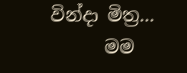වින්දා මිත්‍ර...
      මම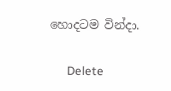හොදටම වින්දා.

      Delete